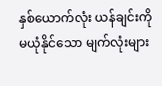နှစ်ယောက်လုံး ယန်ချင်းကို မယုံနိုင်သော မျက်လုံးများ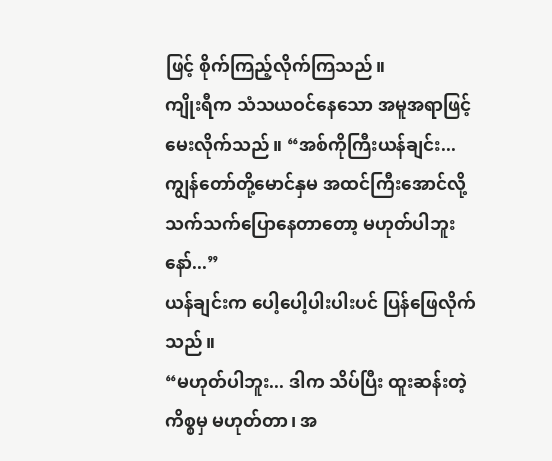ဖြင့် စိုက်ကြည့်လိုက်ကြသည်။
ကျိုးရီက သံသယဝင်နေသော အမူအရာဖြင့် မေးလိုက်သည်။ “အစ်ကိုကြီးယန်ချင်း... ကျွန်တော်တို့မောင်နှမ အထင်ကြီးအောင်လို့ သက်သက်ပြောနေတာတော့ မဟုတ်ပါဘူးနော်...”
ယန်ချင်းက ပေါ့ပေါ့ပါးပါးပင် ပြန်ဖြေလိုက်သည်။
“မဟုတ်ပါဘူး... ဒါက သိပ်ပြီး ထူးဆန်းတဲ့ကိစ္စမှ မဟုတ်တာ၊ အ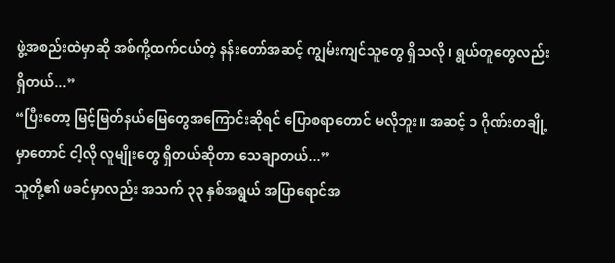ဖွဲ့အစည်းထဲမှာဆို အစ်ကို့ထက်ငယ်တဲ့ နန်းတော်အဆင့် ကျွမ်းကျင်သူတွေ ရှိသလို၊ ရွယ်တူတွေလည်း ရှိတယ်...”
“ပြီးတော့ မြင့်မြတ်နယ်မြေတွေအကြောင်းဆိုရင် ပြောစရာတောင် မလိုဘူး။ အဆင့် ၁ ဂိုဏ်းတချို့မှာတောင် ငါ့လို လူမျိုးတွေ ရှိတယ်ဆိုတာ သေချာတယ်...”
သူတို့၏ ဖခင်မှာလည်း အသက် ၃၃ နှစ်အရွယ် အပြာရောင်အ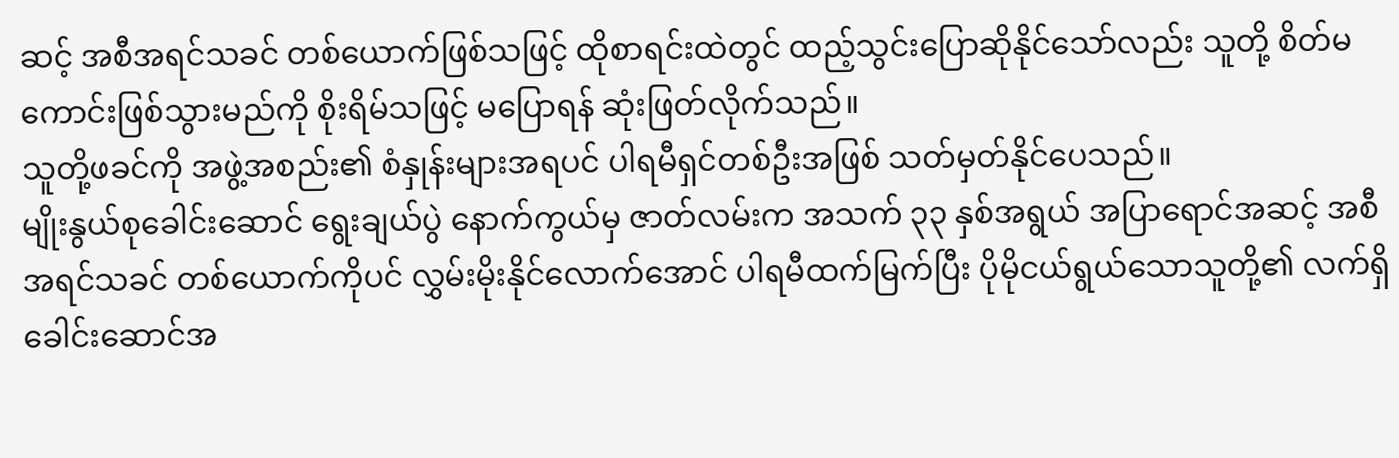ဆင့် အစီအရင်သခင် တစ်ယောက်ဖြစ်သဖြင့် ထိုစာရင်းထဲတွင် ထည့်သွင်းပြောဆိုနိုင်သော်လည်း သူတို့ စိတ်မကောင်းဖြစ်သွားမည်ကို စိုးရိမ်သဖြင့် မပြောရန် ဆုံးဖြတ်လိုက်သည်။
သူတို့ဖခင်ကို အဖွဲ့အစည်း၏ စံနှုန်းများအရပင် ပါရမီရှင်တစ်ဦးအဖြစ် သတ်မှတ်နိုင်ပေသည်။
မျိုးနွယ်စုခေါင်းဆောင် ရွေးချယ်ပွဲ နောက်ကွယ်မှ ဇာတ်လမ်းက အသက် ၃၃ နှစ်အရွယ် အပြာရောင်အဆင့် အစီအရင်သခင် တစ်ယောက်ကိုပင် လွှမ်းမိုးနိုင်လောက်အောင် ပါရမီထက်မြက်ပြီး ပိုမိုငယ်ရွယ်သောသူတို့၏ လက်ရှိခေါင်းဆောင်အ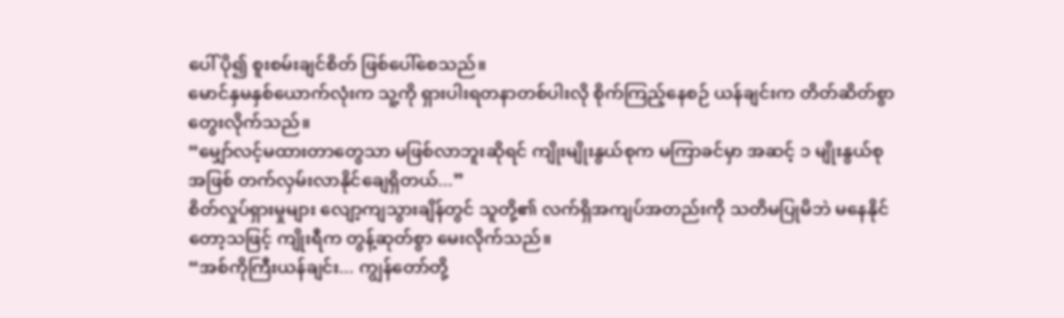ပေါ် ပို၍ စူးစမ်းချင်စိတ် ဖြစ်ပေါ်စေသည်။
မောင်နှမနှစ်ယောက်လုံးက သူ့ကို ရှားပါးရတနာတစ်ပါးလို စိုက်ကြည့်နေစဉ် ယန်ချင်းက တိတ်ဆိတ်စွာ တွေးလိုက်သည်။
“မျှော်လင့်မထားတာတွေသာ မဖြစ်လာဘူးဆိုရင် ကျိုးမျိုးနွယ်စုက မကြာခင်မှာ အဆင့် ၁ မျိုးနွယ်စုအဖြစ် တက်လှမ်းလာနိုင်ချေရှိတယ်...”
စိတ်လှုပ်ရှားမှုများ လျော့ကျသွားချိန်တွင် သူတို့၏ လက်ရှိအကျပ်အတည်းကို သတိမပြုမိဘဲ မနေနိုင်တော့သဖြင့် ကျိုးရီက တွန့်ဆုတ်စွာ မေးလိုက်သည်။
“အစ်ကိုကြီးယန်ချင်း... ကျွန်တော်တို့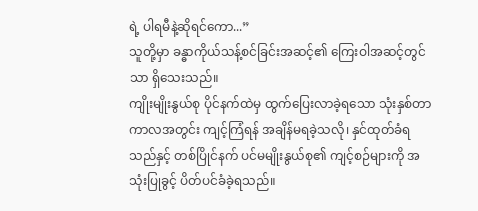ရဲ့ ပါရမီနဲ့ဆိုရင်ကော...”
သူတို့မှာ ခန္ဓာကိုယ်သန့်စင်ခြင်းအဆင့်၏ ကြေးဝါအဆင့်တွင်သာ ရှိသေးသည်။
ကျိုးမျိုးနွယ်စု ပိုင်နက်ထဲမှ ထွက်ပြေးလာခဲ့ရသော သုံးနှစ်တာကာလအတွင်း ကျင့်ကြံရန် အချိန်မရခဲ့သလို၊ နှင်ထုတ်ခံရသည်နှင့် တစ်ပြိုင်နက် ပင်မမျိုးနွယ်စု၏ ကျင့်စဉ်များကို အသုံးပြုခွင့် ပိတ်ပင်ခံခဲ့ရသည်။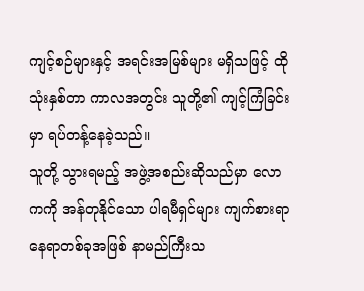ကျင့်စဉ်များနှင့် အရင်းအမြစ်များ မရှိသဖြင့် ထိုသုံးနှစ်တာ ကာလအတွင်း သူတို့၏ ကျင့်ကြံခြင်းမှာ ရပ်တန့်နေခဲ့သည်။
သူတို့ သွားရမည့် အဖွဲ့အစည်းဆိုသည်မှာ လောကကို အန်တုနိုင်သော ပါရမီရှင်များ ကျက်စားရာ နေရာတစ်ခုအဖြစ် နာမည်ကြီးသ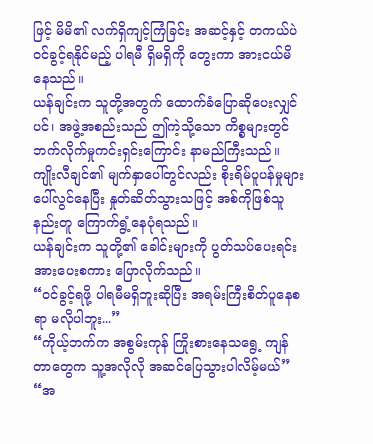ဖြင့် မိမိ၏ လက်ရှိကျင့်ကြံခြင်း အဆင့်နှင့် တကယ်ပဲ ဝင်ခွင့်ရနိုင်မည့် ပါရမီ ရှိမရှိကို တွေးကာ အားငယ်မိနေသည်။
ယန်ချင်းက သူတို့အတွက် ထောက်ခံပြောဆိုပေးလျှင်ပင်၊ အဖွဲ့အစည်းသည် ဤကဲ့သို့သော ကိစ္စများတွင် ဘက်လိုက်မှုကင်းရှင်းကြောင်း နာမည်ကြီးသည်။
ကျိုးလီချင်၏ မျက်နှာပေါ်တွင်လည်း စိုးရိမ်ပူပန်မှုများ ပေါ်လွင်နေပြီး နှုတ်ဆိတ်သွားသဖြင့် အစ်ကိုဖြစ်သူနည်းတူ ကြောက်ရွံ့နေပုံရသည်။
ယန်ချင်းက သူတို့၏ ခေါင်းများကို ပွတ်သပ်ပေးရင်း အားပေးစကား ပြောလိုက်သည်။
“ဝင်ခွင့်ရဖို့ ပါရမီမရှိဘူးဆိုပြီး အရမ်းကြီးစိတ်ပူနေစရာ မလိုပါဘူး...”
“ကိုယ့်ဘက်က အစွမ်းကုန် ကြိုးစားနေသရွေ့ ကျန်တာတွေက သူ့အလိုလို အဆင်ပြေသွားပါလိမ့်မယ်”
“အ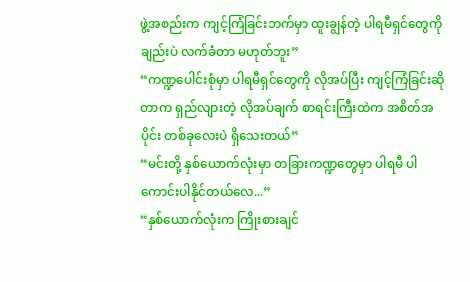ဖွဲ့အစည်းက ကျင့်ကြံခြင်းဘက်မှာ ထူးချွန်တဲ့ ပါရမီရှင်တွေကိုချည်းပဲ လက်ခံတာ မဟုတ်ဘူး”
“ကဏ္ဍပေါင်းစုံမှာ ပါရမီရှင်တွေကို လိုအပ်ပြီး ကျင့်ကြံခြင်းဆိုတာက ရှည်လျားတဲ့ လိုအပ်ချက် စာရင်းကြီးထဲက အစိတ်အပိုင်း တစ်ခုလေးပဲ ရှိသေးတယ်”
“မင်းတို့ နှစ်ယောက်လုံးမှာ တခြားကဏ္ဍတွေမှာ ပါရမီ ပါကောင်းပါနိုင်တယ်လေ...”
“နှစ်ယောက်လုံးက ကြိုးစားချင်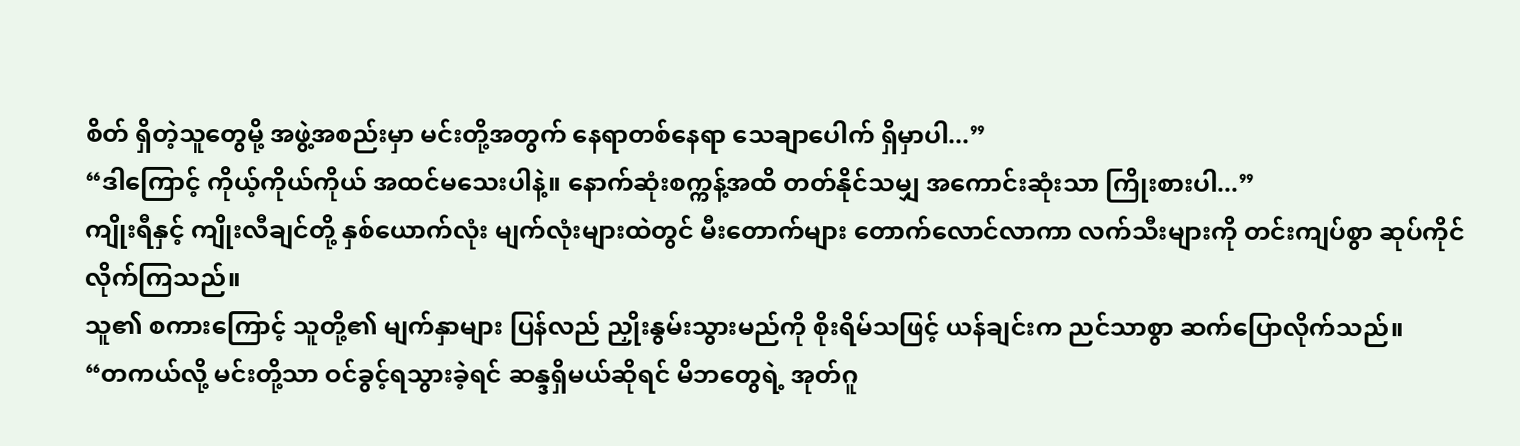စိတ် ရှိတဲ့သူတွေမို့ အဖွဲ့အစည်းမှာ မင်းတို့အတွက် နေရာတစ်နေရာ သေချာပေါက် ရှိမှာပါ...”
“ဒါကြောင့် ကိုယ့်ကိုယ်ကိုယ် အထင်မသေးပါနဲ့။ နောက်ဆုံးစက္ကန့်အထိ တတ်နိုင်သမျှ အကောင်းဆုံးသာ ကြိုးစားပါ...”
ကျိုးရီနှင့် ကျိုးလီချင်တို့ နှစ်ယောက်လုံး မျက်လုံးများထဲတွင် မီးတောက်များ တောက်လောင်လာကာ လက်သီးများကို တင်းကျပ်စွာ ဆုပ်ကိုင်လိုက်ကြသည်။
သူ၏ စကားကြောင့် သူတို့၏ မျက်နှာများ ပြန်လည် ညှိုးနွမ်းသွားမည်ကို စိုးရိမ်သဖြင့် ယန်ချင်းက ညင်သာစွာ ဆက်ပြောလိုက်သည်။
“တကယ်လို့ မင်းတို့သာ ဝင်ခွင့်ရသွားခဲ့ရင် ဆန္ဒရှိမယ်ဆိုရင် မိဘတွေရဲ့ အုတ်ဂူ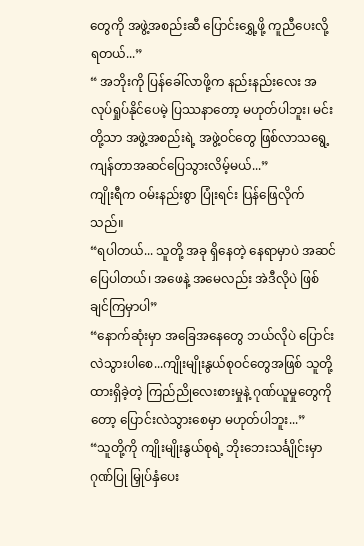တွေကို အဖွဲ့အစည်းဆီ ပြောင်းရွှေ့ဖို့ ကူညီပေးလို့ ရတယ်...”
“ အဘိုးကို ပြန်ခေါ်လာဖို့က နည်းနည်းလေး အလုပ်ရှုပ်နိုင်ပေမဲ့ ပြဿနာတော့ မဟုတ်ပါဘူး၊ မင်းတို့သာ အဖွဲ့အစည်းရဲ့ အဖွဲ့ဝင်တွေ ဖြစ်လာသရွေ့ ကျန်တာအဆင်ပြေသွားလိမ့်မယ်...”
ကျိုးရီက ဝမ်းနည်းစွာ ပြုံးရင်း ပြန်ဖြေလိုက်သည်။
“ရပါတယ်... သူတို့ အခု ရှိနေတဲ့ နေရာမှာပဲ အဆင်ပြေပါတယ်၊ အဖေနဲ့ အမေလည်း အဲဒီလိုပဲ ဖြစ်ချင်ကြမှာပါ”
“နောက်ဆုံးမှာ အခြေအနေတွေ ဘယ်လိုပဲ ပြောင်းလဲသွားပါစေ...ကျိုးမျိုးနွယ်စုဝင်တွေအဖြစ် သူတို့ ထားရှိခဲ့တဲ့ ကြည်ညိုလေးစားမှုနဲ့ ဂုဏ်ယူမှုတွေကိုတော့ ပြောင်းလဲသွားစေမှာ မဟုတ်ပါဘူး...”
“သူတို့ကို ကျိုးမျိုးနွယ်စုရဲ့ ဘိုးဘေးသင်္ချိုင်းမှာ ဂုဏ်ပြု မြှုပ်နှံပေး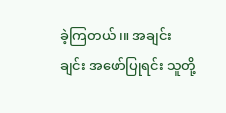ခဲ့ကြတယ်၊။ အချင်းချင်း အဖော်ပြုရင်း သူတို့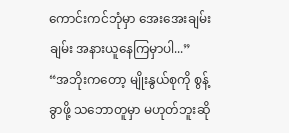ကောင်းကင်ဘုံမှာ အေးအေးချမ်းချမ်း အနားယူနေကြမှာပါ...”
“အဘိုးကတော့ မျိုးနွယ်စုကို စွန့်ခွာဖို့ သဘောတူမှာ မဟုတ်ဘူးဆို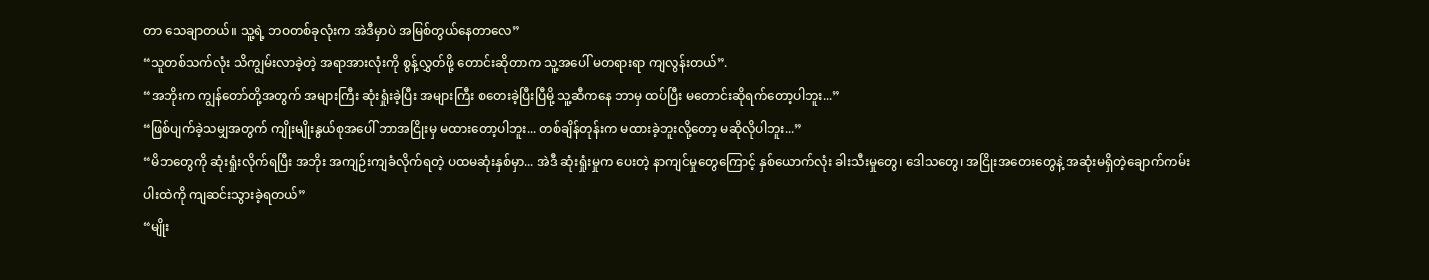တာ သေချာတယ်။ သူ့ရဲ့ ဘဝတစ်ခုလုံးက အဲဒီမှာပဲ အမြစ်တွယ်နေတာလေ”
“သူတစ်သက်လုံး သိကျွမ်းလာခဲ့တဲ့ အရာအားလုံးကို စွန့်လွှတ်ဖို့ တောင်းဆိုတာက သူ့အပေါ် မတရားရာ ကျလွန်းတယ်”.
“အဘိုးက ကျွန်တော်တို့အတွက် အများကြီး ဆုံးရှုံးခဲ့ပြီး အများကြီး စတေးခဲ့ပြီးပြီမို့ သူ့ဆီကနေ ဘာမှ ထပ်ပြီး မတောင်းဆိုရက်တော့ပါဘူး...”
“ဖြစ်ပျက်ခဲ့သမျှအတွက် ကျိုးမျိုးနွယ်စုအပေါ် ဘာအငြိုးမှ မထားတော့ပါဘူး... တစ်ချိန်တုန်းက မထားခဲ့ဘူးလို့တော့ မဆိုလိုပါဘူး...”
“မိဘတွေကို ဆုံးရှုံးလိုက်ရပြီး အဘိုး အကျဉ်းကျခံလိုက်ရတဲ့ ပထမဆုံးနှစ်မှာ... အဲဒီ ဆုံးရှုံးမှုက ပေးတဲ့ နာကျင်မှုတွေကြောင့် နှစ်ယောက်လုံး ခါးသီးမှုတွေ၊ ဒေါသတွေ၊ အငြိုးအတေးတွေနဲ့ အဆုံးမရှိတဲ့ချောက်ကမ်းပါးထဲကို ကျဆင်းသွားခဲ့ရတယ်”
“မျိုး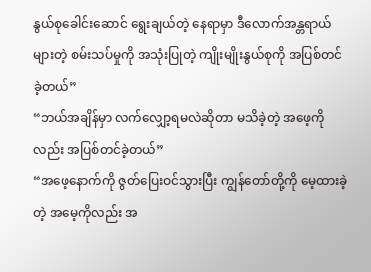နွယ်စုခေါင်းဆောင် ရွေးချယ်တဲ့ နေရာမှာ ဒီလောက်အန္တရာယ်များတဲ့ စမ်းသပ်မှုကို အသုံးပြုတဲ့ ကျိုးမျိုးနွယ်စုကို အပြစ်တင်ခဲ့တယ်”
“ဘယ်အချိန်မှာ လက်လျှော့ရမလဲဆိုတာ မသိခဲ့တဲ့ အဖေ့ကိုလည်း အပြစ်တင်ခဲ့တယ်”
“အဖေ့နောက်ကို ဇွတ်ပြေးဝင်သွားပြီး ကျွန်တော်တို့ကို မေ့ထားခဲ့တဲ့ အမေ့ကိုလည်း အ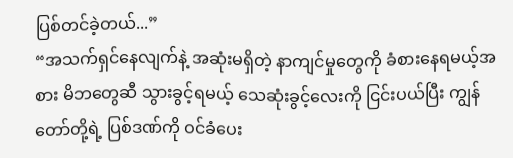ပြစ်တင်ခဲ့တယ်...”
“အသက်ရှင်နေလျက်နဲ့ အဆုံးမရှိတဲ့ နာကျင်မှုတွေကို ခံစားနေရမယ့်အစား မိဘတွေဆီ သွားခွင့်ရမယ့် သေဆုံးခွင့်လေးကို ငြင်းပယ်ပြီး ကျွန်တော်တို့ရဲ့ ပြစ်ဒဏ်ကို ဝင်ခံပေး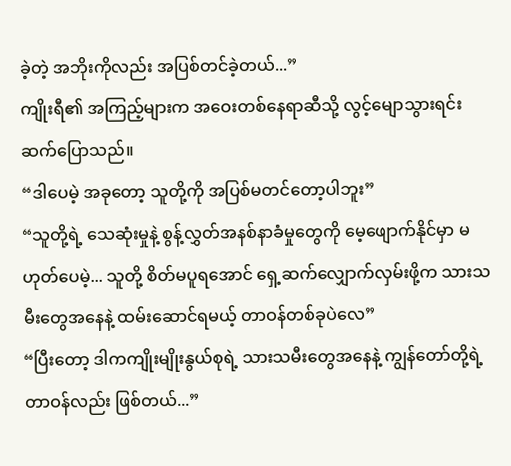ခဲ့တဲ့ အဘိုးကိုလည်း အပြစ်တင်ခဲ့တယ်...”
ကျိုးရီ၏ အကြည့်များက အဝေးတစ်နေရာဆီသို့ လွင့်မျောသွားရင်း ဆက်ပြောသည်။
“ဒါပေမဲ့ အခုတော့ သူတို့ကို အပြစ်မတင်တော့ပါဘူး”
“သူတို့ရဲ့ သေဆုံးမှုနဲ့ စွန့်လွှတ်အနစ်နာခံမှုတွေကို မေ့ဖျောက်နိုင်မှာ မဟုတ်ပေမဲ့... သူတို့ စိတ်မပူရအောင် ရှေ့ဆက်လျှောက်လှမ်းဖို့က သားသမီးတွေအနေနဲ့ ထမ်းဆောင်ရမယ့် တာဝန်တစ်ခုပဲလေ”
“ပြီးတော့ ဒါကကျိုးမျိုးနွယ်စုရဲ့ သားသမီးတွေအနေနဲ့ ကျွန်တော်တို့ရဲ့ တာဝန်လည်း ဖြစ်တယ်...”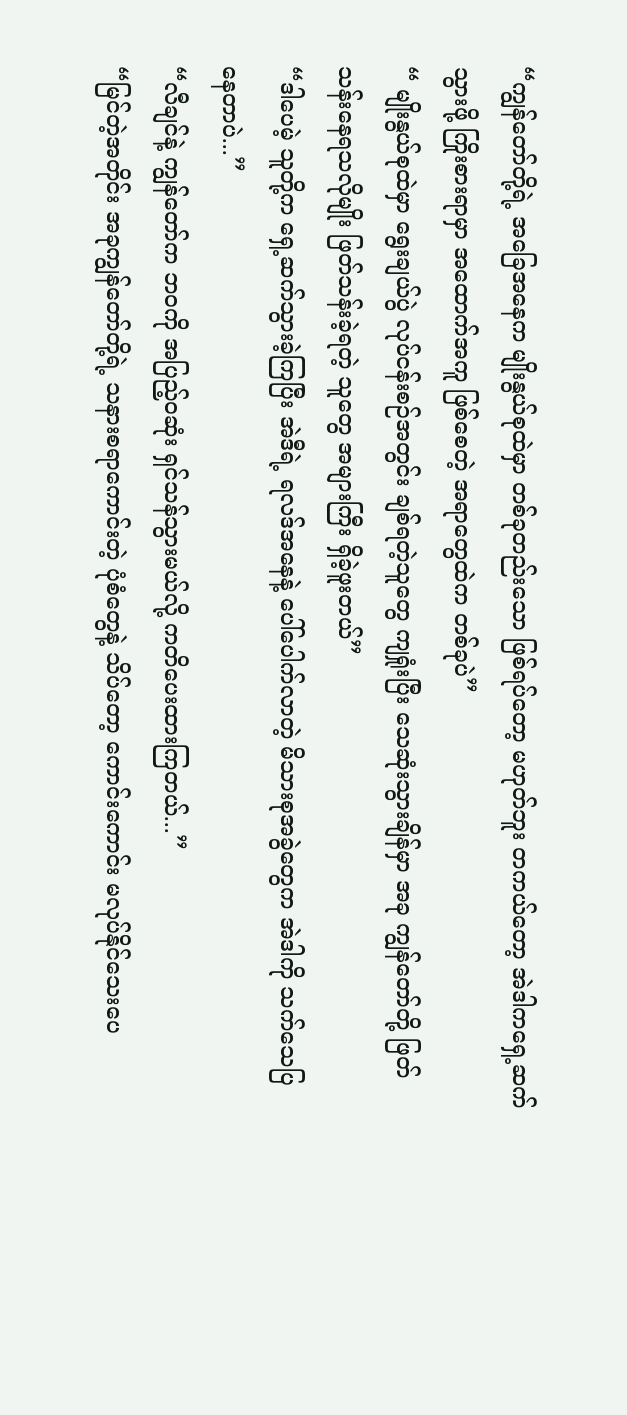“ကျွန်တော်တို့ရဲ့ အခြေအနေက မျိုးနွယ်စုထဲမှာ တစ်ခုတည်းသော ဖြစ်ရပ်တော့ မဟုတ်ဘူး တကယ်တော့ အဲဒါကရှေ့ဆက်သွားဖို့ ကြိုးစားရာမှာ အထောက်အကူ ဖြစ်စေတဲ့ အရာတွေထဲက တစ်ခုပဲ”
“ မျိုးနွယ်စုထဲမှာ ရွေးချယ်ပွဲ လုပ်ငန်းစဉ်အတွင်း ချစ်ရတဲ့သူတွေ ကျရှုံးပြီး သေဆုံးသွားချိန်မှာ အခု ကျွန်တော်တို့ ဖြတ်သန်းနေရသလိုမျိုး ဖြတ်သန်းခဲ့ရတဲ့ သူတွေ အများကြီး ရှိခဲ့ဖူးတယ်”
“ဒါပေမဲ့ သူတို့က ရှေ့ဆက်သွားခဲ့ကြပြီး အဲဒီရဲ့ ရလဒ်အနေနဲ့ ပေါ်ပေါက်လာတဲ့ မိသားစုအခွဲတွေက အဲဒါကို သက်သေပြနေတာပဲ...”
“လီချင်နဲ့ ကျွန်တော်က ဘဝကို အပြည့်ဝဆုံး ရှင်သန်သွားမယ်လို့ ကတိပေးထားကြတယ်...”
“မြင်တဲ့အတိုင်း အခုကျွန်တော်တို့ရဲ့ သနားစရာကောင်းတဲ့ ပုံစံတွေနဲ့ သိပ်တော့ ကောင်းကောင်း မလုပ်နိုင်သေးပေ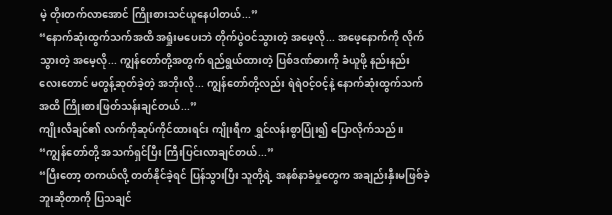မဲ့ တိုးတက်လာအောင် ကြိုးစားသင်ယူနေပါတယ်...”
“နောက်ဆုံးထွက်သက်အထိ အရှုံးမပေးဘဲ တိုက်ပွဲဝင်သွားတဲ့ အဖေ့လို... အဖေ့နောက်ကို လိုက်သွားတဲ့ အမေ့လို... ကျွန်တော်တို့အတွက် ရည်ရွယ်ထားတဲ့ ပြစ်ဒဏ်ဓားကို ခံယူဖို့ နည်းနည်းလေးတောင် မတွန့်ဆုတ်ခဲ့တဲ့ အဘိုးလို... ကျွန်တော်တို့လည်း ရဲရဲဝင့်ဝင့်နဲ့ နောက်ဆုံးထွက်သက်အထိ ကြိုးစားဖြတ်သန်းချင်တယ်...”
ကျိုးလီချင်၏ လက်ကိုဆုပ်ကိုင်ထားရင်း ကျိုးရီက ရွှင်လန်းစွာပြုံး၍ ပြောလိုက်သည်။
“ကျွန်တော်တို့ အသက်ရှင်ပြီး ကြီးပြင်းလာချင်တယ်...”
“ပြီးတော့ တကယ်လို့ တတ်နိုင်ခဲ့ရင် ပြန်သွားပြီး သူတို့ရဲ့ အနစ်နာခံမှုတွေက အချည်းနှီးမဖြစ်ခဲ့ဘူးဆိုတာကို ပြသချင်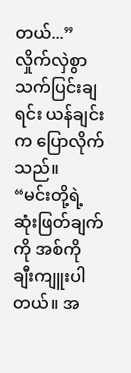တယ်...”
လှိုက်လှဲစွာ သက်ပြင်းချရင်း ယန်ချင်းက ပြောလိုက်သည်။
“မင်းတို့ရဲ့ ဆုံးဖြတ်ချက်ကို အစ်ကို ချီးကျူးပါတယ်။ အ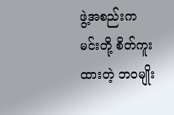ဖွဲ့အစည်းက မင်းတို့ စိတ်ကူးထားတဲ့ ဘဝမျိုး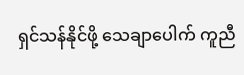ရှင်သန်နိုင်ဖို့ သေချာပေါက် ကူညီ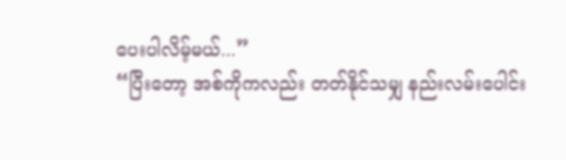ပေးပါလိမ့်မယ်...”
“ပြီးတော့ အစ်ကိုကလည်း တတ်နိုင်သမျှ နည်းလမ်းပေါင်း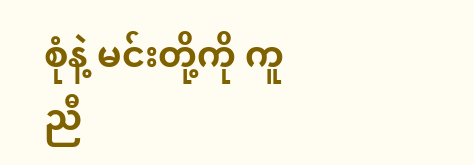စုံနဲ့ မင်းတို့ကို ကူညီ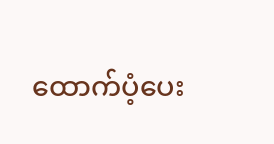ထောက်ပံ့ပေး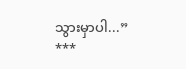သွားမှာပါ...”
***